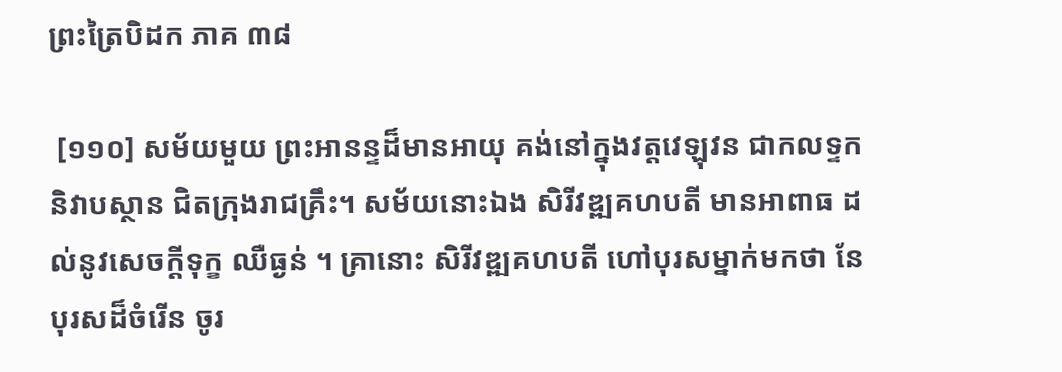ព្រះត្រៃបិដក ភាគ ៣៨

 [១១០] សម័យមួយ ព្រះអានន្ទដ៏មានអាយុ គង់នៅក្នុងវត្តវេឡុវន ជាកលទ្ទកនិវាបស្ថាន ជិតក្រុងរាជគ្រឹះ។ សម័យនោះឯង សិរីវឌ្ឍគហបតី មានអាពាធ ដល់នូវសេចក្តីទុក្ខ ឈឺធ្ងន់ ។ គ្រានោះ សិរីវឌ្ឍគហបតី ហៅបុរសម្នាក់មកថា នែបុរសដ៏ចំរើន ចូរ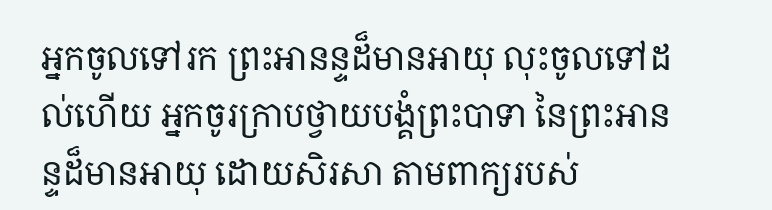អ្នកចូលទៅរក ព្រះអានន្ទដ៏មានអាយុ លុះចូលទៅដល់ហើយ អ្នកចូរក្រាបថ្វាយបង្គំព្រះបាទា នៃព្រះអានន្ទដ៏មានអាយុ ដោយសិរសា តាមពាក្យរបស់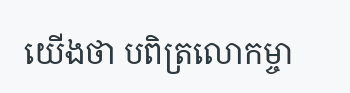យើងថា បពិត្រលោកម្ចា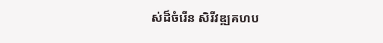ស់ដ៏ចំរើន សិរីវឌ្ឍគហប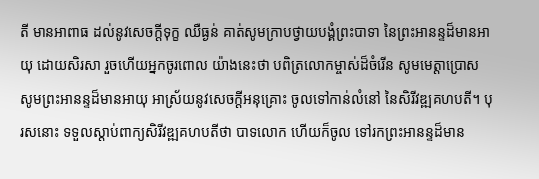តី មានអាពាធ ដល់នូវសេចក្តីទុក្ខ ឈឺធ្ងន់ គាត់សូមក្រាបថ្វាយបង្គំព្រះបាទា នៃព្រះអានន្ទដ៏មានអាយុ ដោយសិរសា រួចហើយអ្នកចូរពោល យ៉ាងនេះថា បពិត្រលោកម្ចាស់ដ៏ចំរើន សូមមេត្តាប្រោស សូមព្រះអានន្ទដ៏មានអាយុ អាស្រ័យនូវសេចក្តីអនុគ្រោះ ចូលទៅកាន់លំនៅ នៃសិរីវឌ្ឍគហបតី។ បុរសនោះ ទទួលស្តាប់ពាក្យសិរីវឌ្ឍគហបតីថា បាទលោក ហើយក៏ចូល ទៅរកព្រះអានន្ទដ៏មាន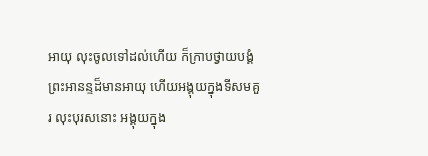អាយុ លុះចូលទៅដល់ហើយ ក៏ក្រាបថ្វាយបង្គំព្រះអានន្ទដ៏មានអាយុ ហើយអង្គុយក្នុងទីសមគួរ លុះបុរសនោះ អង្គុយក្នុង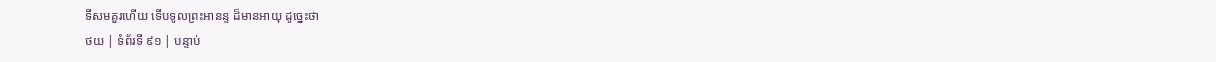ទីសមគួរហើយ ទើបទូលព្រះអានន្ទ ដ៏មានអាយុ ដូច្នេះថា
ថយ | ទំព័រទី ៩១ | បន្ទាប់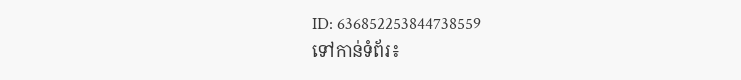ID: 636852253844738559
ទៅកាន់ទំព័រ៖